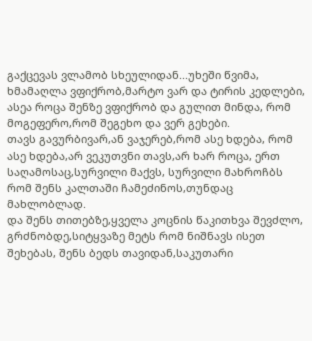გაქცევას ვლამობ სხეულიდან...უხეში წვიმა, ხმამაღლა ვფიქრობ,მარტო ვარ და ტირის კედლები, ასეა როცა შენზე ვფიქრობ და გულით მინდა, რომ მოგეფერო,რომ შეგეხო და ვერ გეხები.
თავს გავურბივარ,ან ვაჯერებ,რომ ასე ხდება, რომ ასე ხდება,არ ვეკუთვნი თავს,არ ხარ როცა, ერთ საღამოსაც,სურვილი მაქვს, სურვილი მახროჩბს რომ შენს კალთაში ჩამეძინოს,თუნდაც მახლობლად.
და შენს თითებზე,ყველა კოცნის წაკითხვა შევძლო, გრძნობდე,სიტყვაზე მეტს რომ ნიშნავს ისეთ შეხებას, შენს ბედს თავიდან,საკუთარი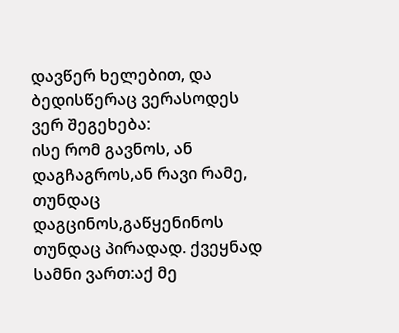დავწერ ხელებით, და ბედისწერაც ვერასოდეს ვერ შეგეხება:
ისე რომ გავნოს, ან დაგჩაგროს,ან რავი რამე, თუნდაც დაგცინოს,გაწყენინოს თუნდაც პირადად. ქვეყნად სამნი ვართ:აქ მე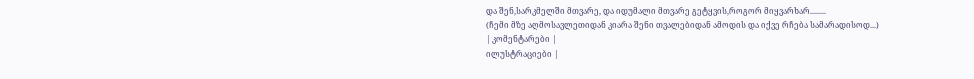და შენ,სარკმელში მთვარე, და იდუმალი მთვარე გეტყვის,როგორ მიყვარხარ........
(ჩემი მზე აღმოსავლეთიდან კიარა შენი თვალებიდან ამოდის და იქვე რჩება სამარადისოდ...)
| კომენტარები |
ილუსტრაციები |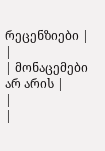რეცენზიები |
|
| მონაცემები არ არის |
|
|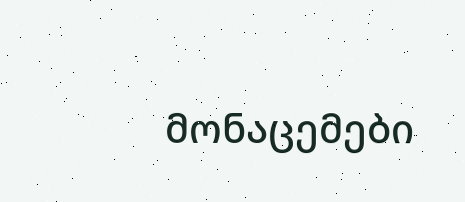მონაცემები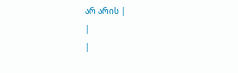არ არის |
|
|